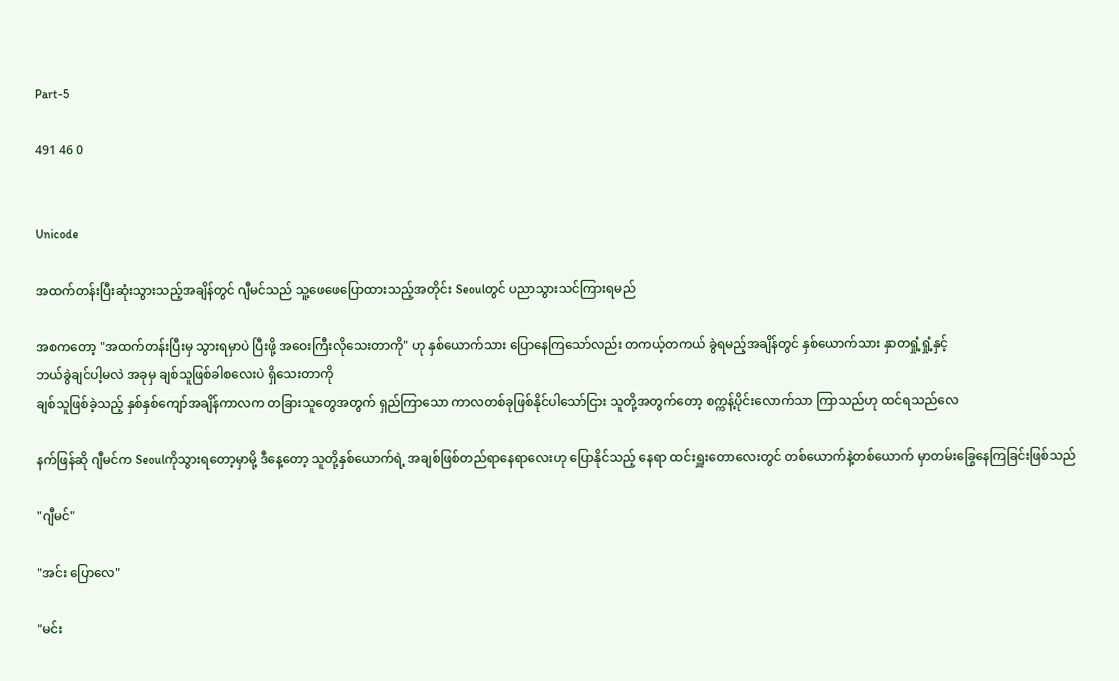Part-5

491 46 0


Unicode

အထက်တန်းပြီးဆုံးသွားသည့်အချိန်တွင် ဂျီမင်သည် သူ့ဖေဖေ‌ပြောထားသည့်အတိုင်း Seoulတွင် ပညာသွားသင်ကြားရမည်

အစကတော့ "အထက်တန်းပြီးမှ သွားရမှာပဲ ပြီးဖို့ အဝေးကြီးလိုသေးတာကို" ဟု နှစ်ယောက်သား ပြောနေကြသော်လည်း တကယ့်တကယ် ခွဲရမည့်အချိန်တွင် နှစ်ယောက်သား နှာတရှုံ့ရှုံ့နှင့်
ဘယ်ခွဲချင်ပါ့မလဲ အခုမှ ချစ်သူဖြစ်ခါစလေးပဲ ရှိသေးတာကို
ချစ်သူဖြစ်ခဲ့သည့် နှစ်နှစ်ကျော်အချိန်ကာလက တခြားသူတွေအတွက် ရှည်ကြာသော ကာလတစ်ခုဖြစ်နိုင်ပါသော်ငြား သူတို့အတွက်တော့ စက္ကန့်ပိုင်းလောက်သာ ကြာသည်ဟု ထင်ရသည်လေ

နက်ဖြန်ဆို ဂျီမင်က Seoulကိုသွားရတော့မှာမို့ ဒီနေ့တော့ သူတို့နှစ်ယောက်ရဲ့ အချစ်ဖြစ်တည်ရာနေရာလေးဟု ပြောနိုင်သည့် နေရာ ထင်းရှူးတောလေးတွင် တစ်ယောက်နဲ့တစ်ယောက် မှာတမ်းခြွေနေကြခြင်းဖြစ်သည်

"ဂျီမင်"

"အင်း ပြောလေ"

"မင်း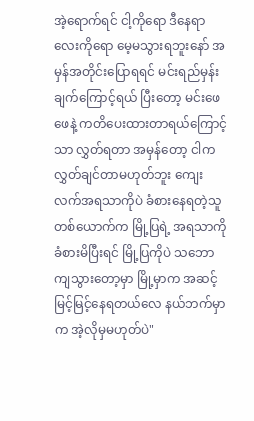အဲ့ရောက်ရင် ငါ့ကိုရော ဒီနေရာလေးကိုရော မေ့မသွားရဘူးနော် အမှန်အတိုင်းပြောရရင် မင်းရည်မှန်းချက်ကြောင့်ရယ် ပြီးတော့ မင်းဖေဖေနဲ့ ကတိပေးထားတာရယ်ကြောင့်သာ လွှတ်ရတာ အမှန်တော့ ငါက လွှတ်ချင်တာမဟုတ်ဘူး ကျေးလက်အရသာကိုပဲ ခံစားနေရတဲ့သူတစ်ယောက်က မြို့ပြရဲ့ အရသာကို ခံစားမိပြီးရင် မြို့ပြကိုပဲ သဘောကျသွားတော့မှာ မြို့မှာက အဆင့်မြင့်မြင့်နေရတယ်လေ နယ်ဘက်မှာက အဲ့လိုမှမဟုတ်ပဲ"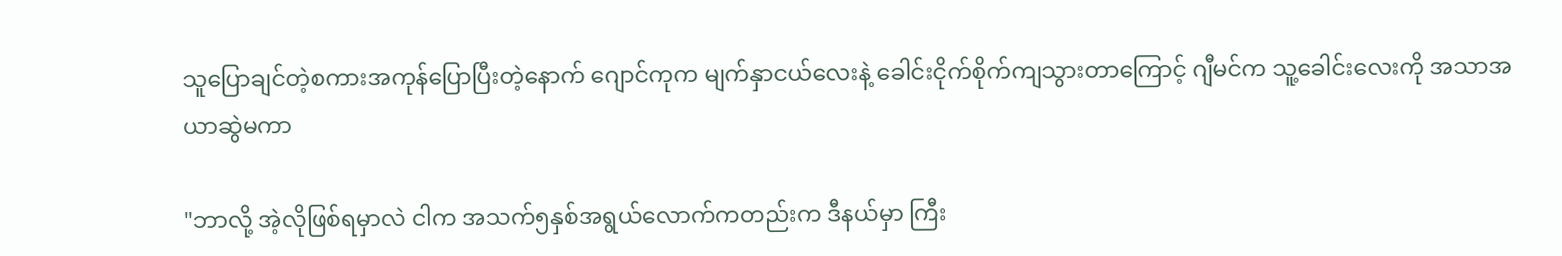သူပြောချင်တဲ့စကားအကုန်ပြောပြီးတဲ့နောက် ဂျောင်ကုက မျက်နှာငယ်လေးနဲ့ ခေါင်းငိုက်စိုက်ကျသွားတာကြောင့် ဂျီမင်က သူ့ခေါင်းလေးကို အသာအယာဆွဲမကာ

"ဘာလို့ အဲ့လိုဖြစ်ရမှာလဲ ငါက အသက်၅နှစ်‌အရွယ်လောက်ကတည်းက ဒီနယ်မှာ ကြီး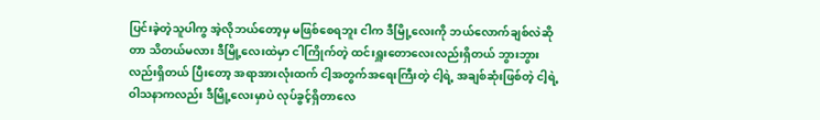ပြင်းခဲ့တဲ့သူပါကွ အဲ့လိုဘယ်တော့မှ မဖြစ်စေရဘူး ငါက ဒီမြို့လေးကို ဘယ်လောက်ချစ်လဲဆိုတာ သိတယ်မလား ဒီမြို့လေးထဲမှာ ငါကြိုက်တဲ့ ထင်းရှူးတောလေးလည်းရှိတယ် ဘွားဘွားလည်းရှိတယ် ပြီးတော့ အရာအားလုံးထက် ငါ့အတွက်အရေးကြီးတဲ့ ငါ့ရဲ့ အချစ်ဆုံးဖြစ်တဲ့ ငါ့ရဲ့ဝါသနာကလည်း ဒီမြို့လေးမှာပဲ လုပ်ခွင့်ရှိတာလေ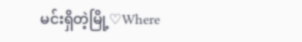မင်းရှိတဲ့မြို့♡Where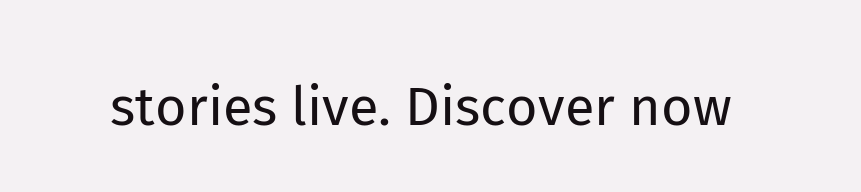stories live. Discover now